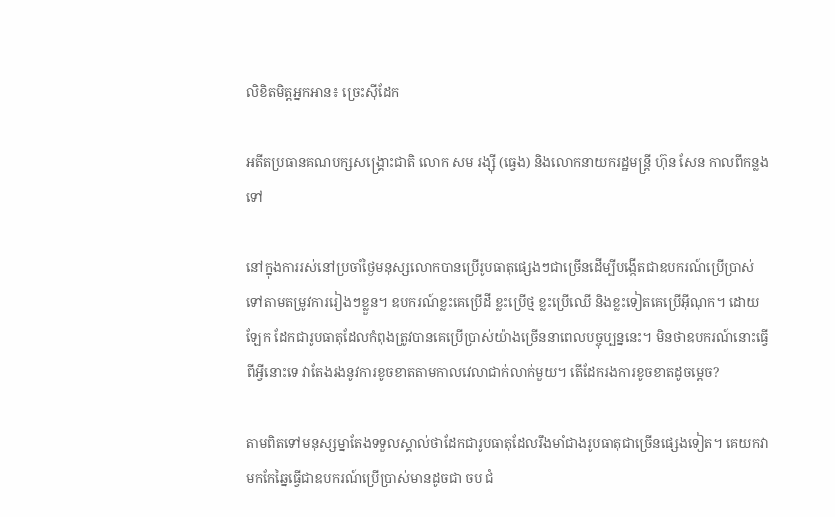លិខិតមិត្តអ្នកអាន៖ ច្រេះស៊ីដែក

អតីតប្រធានគណបក្សសង្រ្គោះជាតិ លោក សម រង្ស៊ី (ធ្វេង) និងលោកនាយករដ្ឋមន្រ្តី ហ៊ុន សែន កាលពីកន្លងទៅ

នៅក្នុងការរស់នៅប្រចាំថ្ងៃមនុស្សលោកបានប្រើរូបធាតុផ្សេងៗជាច្រើនដើម្បីបង្កើតជាឧបករណ៍ប្រើប្រាស់ទៅតាមតម្រូវការរៀងៗខ្លួន។ ឧបករណ៍ខ្លះគេប្រើដី ខ្លះប្រើថ្ម ខ្លះប្រើឈើ និងខ្លះទៀតគេប្រើអ៊ីណុក។ ដោយឡែក ដែកជារូបធាតុដែលកំពុងត្រូវបានគេប្រើប្រាស់យ៉ាងច្រើននាពេលបច្ចុប្បន្ននេះ។ មិនថាឧបករណ៍នោះធ្វើពីអ្វីនោះទេ វាតែងរងនូវការខូចខាតតាមកាលវេលាជាក់លាក់មួយ។ តើដែករងការខូចខាតដូចម្តេច?

តាមពិតទៅមនុស្សម្នាតែងទទួលស្គាល់ថាដែកជារូបធាតុដែលរឹងមាំជាងរូបធាតុជាច្រើនផ្សេងទៀត។ គេយកវាមកកែឆ្នៃធ្វើជាឧបករណ៍ប្រើប្រាស់មានដូចជា ចប ជំ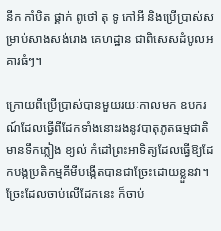នីក កាំបិត ផ្គាក់ ពូថៅ តុ ទូ កៅអី និងប្រើប្រាស់សម្រាប់សាងសង់រោង គេហដ្ឋាន ជាពិសេសដំបូលអគារធំៗ។

ក្រោយពីប្រើប្រាស់បានមួយរយៈកាលមក ឧបករណ៍ដែលធ្វើពីដែកទាំងនោះរងនូវបាតុភូតធម្មជាតិ មានទឹកភ្លៀង ខ្យល់ កំដៅព្រះអាទិត្យដែលធ្វើឱ្យដែកបង្កប្រតិកម្មគីមីបង្កើតបានជាច្រែះដោយខ្លួនវា។ ច្រែះដែលចាប់លើដែកនេះ ក៏ចាប់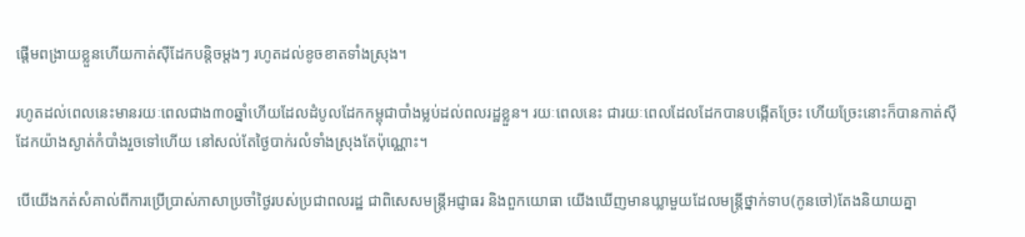ផ្តើមពង្រាយខ្លួនហើយកាត់ស៊ីដែកបន្តិចម្តងៗ រហូតដល់ខូចខាតទាំងស្រុង។

រហូតដល់ពេលនេះមានរយៈពេលជាង៣០ឆ្នាំហើយដែលដំបូលដែកកម្ពុជាបាំងម្លប់ដល់ពលរដ្ឋខ្លួន។ រយៈពេលនេះ ជារយៈពេលដែលដែកបានបង្កើតច្រែះ ហើយច្រែះនោះក៏បានកាត់ស៊ីដែកយ៉ាងស្ងាត់កំបាំងរួចទៅហើយ នៅសល់តែថ្ងៃបាក់រលំទាំងស្រុងតែប៉ុណ្ណោះ។

បើយើងកត់សំគាល់ពីការប្រើប្រាស់ភាសាប្រចាំថ្ងៃរបស់ប្រជាពលរដ្ឋ ជាពិសេសមន្ត្រីអជ្ញាធរ និងពួកយោធា យើងឃើញមានឃ្លាមួយដែលមន្ត្រីថ្នាក់ទាប(កូនចៅ)តែងនិយាយគ្នា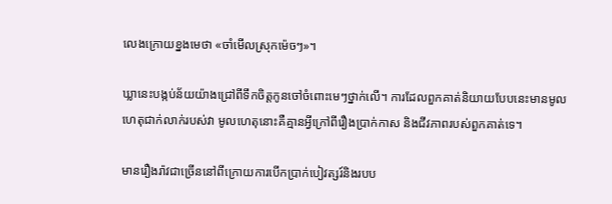លេងក្រោយខ្នងមេថា «ចាំមើលស្រុកម៉េចៗ»។

ឃ្លានេះបង្កប់ន័យយ៉ាងជ្រៅពីទឹកចិត្តកូនចៅចំពោះមេៗថ្នាក់លើ។ ការដែលពួកគាត់និយាយបែបនេះមានមូលហេតុជាក់លាក់របស់វា មូលហេតុនោះគឺគ្មានអ្វីក្រៅពីរឿងប្រាក់កាស និងជីវភាពរបស់ពួកគាត់ទេ។

មានរឿងរ៉ាវជាច្រើននៅពីក្រោយការបើកប្រាក់បៀវត្សរ៍និងរបប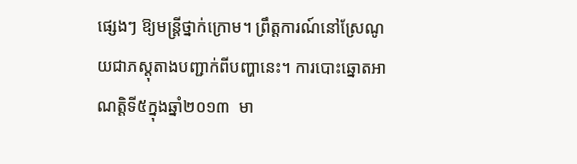ផ្សេងៗ ឱ្យមន្ត្រីថ្នាក់ក្រោម។ ព្រឹត្តការណ៍នៅស្រែណូយជាភស្តុតាងបញ្ជាក់ពីបញ្ហានេះ។ ការបោះឆ្នោតអាណត្តិទី៥ក្នុងឆ្នាំ២០១៣  មា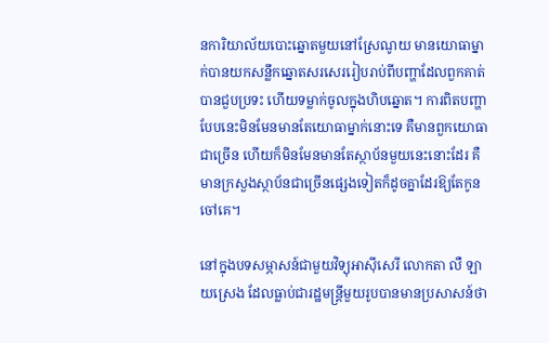នការិយាល័យបោះឆ្នោតមួយនៅស្រែណូយ មានយោធាម្នាក់បានយកសន្លឹកឆ្នោតសរសេររៀបរាប់ពីបញ្ហាដែលពួកគាត់បានជួបប្រទះ ហើយទម្លាក់ចូលក្នុងហិបឆ្នោត។ ការពិតបញ្ហាបែបនេះមិនមែនមានតែយោធាម្នាក់នោះទេ គឺមានពួកយោធាជាច្រើន ហើយក៏មិនមែនមានតែស្ថាប័នមួយនេះនោះដែរ គឺមានក្រសួងស្ថាប័នជាច្រើនផ្សេងទៀតក៏ដូចគ្នាដែរឱ្យតែកូនចៅគេ។

នៅក្នុងបទសម្ភាសន៍ជាមួយវិទ្យុអាស៊ីសេរី លោកតា លឺ ឡាយស្រេង ដែលធ្លាប់ជារដ្ឋមន្ត្រីមួយរូបបានមានប្រសាសន៍ថា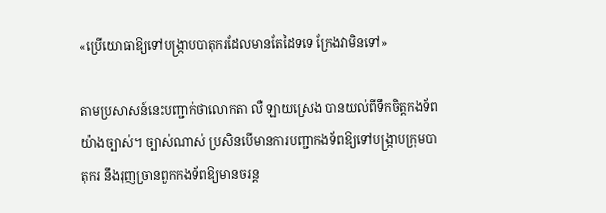«ប្រើយោធាឱ្យទៅបង្ក្រាបបាតុករដែលមានតែដៃទទេ ក្រែងវាមិនទៅ»

តាមប្រសាសន៍នេះបញ្ជាក់ថាលោកតា លឺ ឡាយស្រេង បានយល់ពីទឹកចិត្តកងទ័ពយ៉ាងច្បាស់។ ច្បាស់ណាស់ ប្រសិនបើមានការបញ្ជាកងទ័ពឱ្យទៅបង្ក្រាបក្រុមបាតុករ នឹងរុញច្រានពួកកងទ័ពឱ្យមានចរន្ត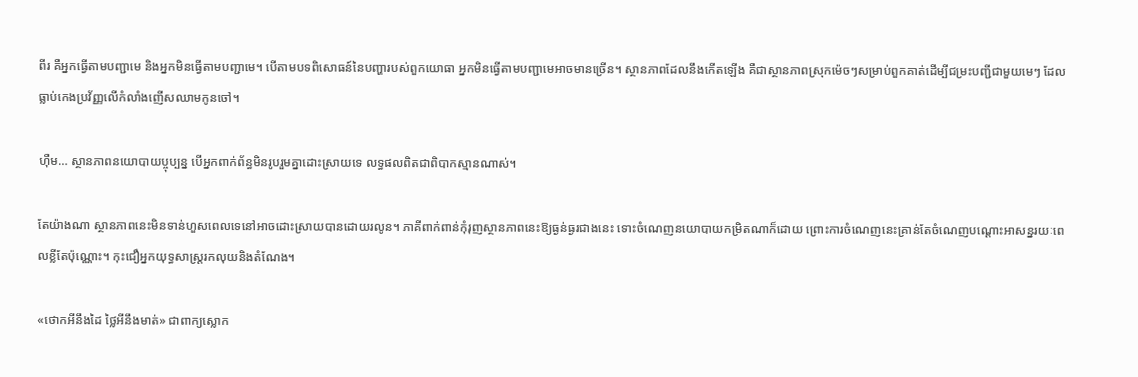ពីរ គឺអ្នកធ្វើតាមបញ្ជាមេ និងអ្នកមិនធ្វើតាមបញ្ជាមេ។ បើតាមបទពិសោធន៍នៃបញ្ហារបស់ពួកយោធា អ្នកមិនធ្វើតាមបញ្ជាមេអាចមានច្រើន។ ស្ថានភាពដែលនឹងកើតឡើង គឺជាស្ថានភាពស្រុកម៉េចៗសម្រាប់ពួកគាត់ដើម្បីជម្រះបញ្ជីជាមួយមេៗ ដែលធ្លាប់កេងប្រវ័ញ្ញលើកំលាំងញើសឈាមកូនចៅ។

ហ៊ឺម… ស្ថានភាពនយោបាយប្ចុប្បន្ន បើអ្នកពាក់ព័ន្ធមិនរូបរួមគ្នាដោះស្រាយទេ លទ្ធផលពិតជាពិបាកស្មានណាស់។

តែយ៉ាងណា ស្ថានភាពនេះមិនទាន់ហួសពេលទេនៅអាចដោះស្រាយបានដោយរលូន។ ភាគីពាក់ពាន់កុំរុញស្ថានភាពនេះឱ្យធ្ងន់ធ្ងរជាងនេះ ទោះចំណេញនយោបាយកម្រិតណាក៏ដោយ ព្រោះការចំណេញនេះគ្រាន់តែចំណេញបណ្តោះអាសន្នរយៈពេលខ្លីតែប៉ុណ្ណោះ។ កុះជឿអ្នកយុទ្ធសាស្ត្ររកលុយនិងតំណែង។

«ថោកអីនឹងដៃ ថ្លៃអីនឹងមាត់» ជាពាក្យស្លោក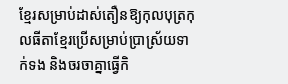ខ្មែរសម្រាប់ដាស់តឿនឱ្យកុលបុត្រកុលធីតាខ្មែរប្រើសម្រាប់ប្រាស្រ័យទាក់ទង និងចរចាគ្នាធ្វើកិ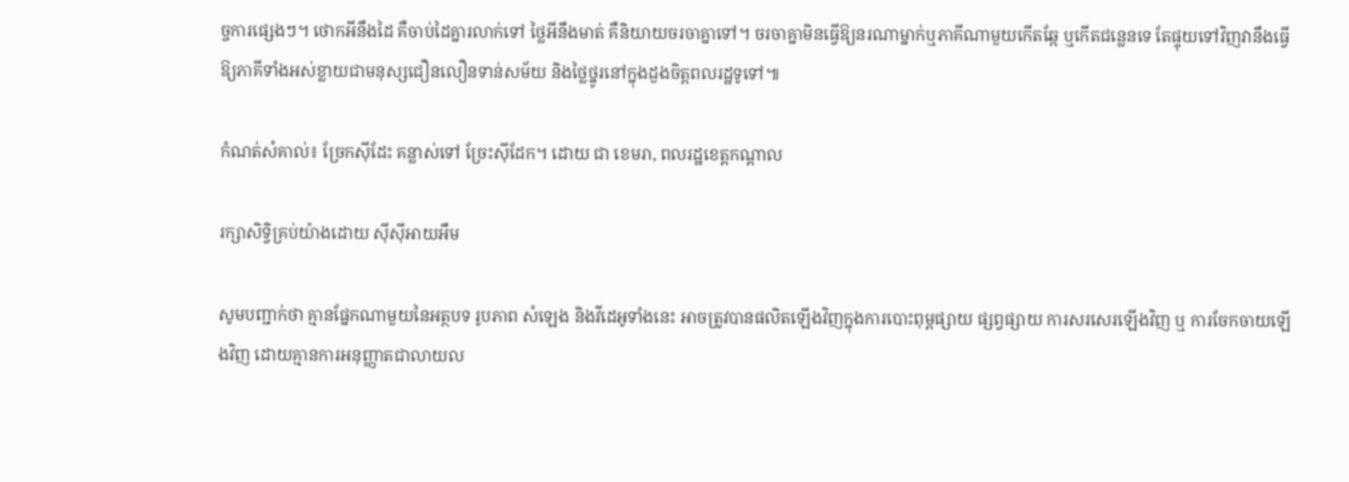ច្ចការផ្សេងៗ។ ថោកអីនឹងដៃ គឺចាប់ដៃគ្នារលាក់ទៅ ថ្លៃអីនឹងមាត់ គឺនិយាយចរចាគ្នាទៅ។ ចរចាគ្នាមិនធ្វើឱ្យនរណាម្នាក់ឬភាគីណាមួយកើតឆ្កែ ឬកើតជន្លេនទេ តែផ្ទុយទៅវិញវានឹងធ្វើឱ្យភាគីទាំងអស់ខ្លាយជាមនុស្សជឿនលឿនទាន់សម័យ និងថ្លៃថ្នូរនៅក្នុងដួងចិត្តពលរដ្ឋទូទៅ៕

កំណត់សំគាល់៖ ច្រែកស៊ីដែះ គន្លាស់ទៅ ច្រែះស៊ីដែក។ ដោយ ជា ខេមរា, ពលរដ្ឋខេត្តកណ្តាល

រក្សាសិទ្វិគ្រប់យ៉ាងដោយ ស៊ីស៊ីអាយអឹម

សូមបញ្ជាក់ថា គ្មានផ្នែកណាមួយនៃអត្ថបទ រូបភាព សំឡេង និងវីដេអូទាំងនេះ អាចត្រូវបានផលិតឡើងវិញក្នុងការបោះពុម្ពផ្សាយ ផ្សព្វផ្សាយ ការសរសេរឡើងវិញ ឬ ការចែកចាយឡើងវិញ ដោយគ្មានការអនុញ្ញាតជាលាយល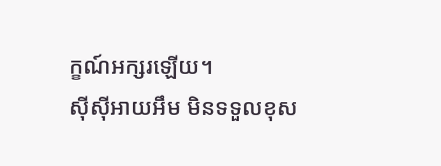ក្ខណ៍អក្សរឡើយ។
ស៊ីស៊ីអាយអឹម មិនទទួលខុស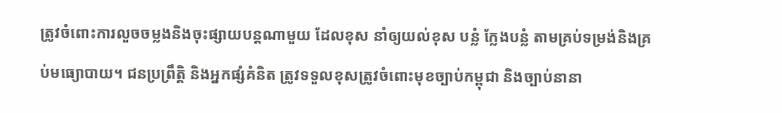ត្រូវចំពោះការលួចចម្លងនិងចុះផ្សាយបន្តណាមួយ ដែលខុស នាំឲ្យយល់ខុស បន្លំ ក្លែងបន្លំ តាមគ្រប់ទម្រង់និងគ្រប់មធ្យោបាយ។ ជនប្រព្រឹត្តិ និងអ្នកផ្សំគំនិត ត្រូវទទួលខុសត្រូវចំពោះមុខច្បាប់កម្ពុជា និងច្បាប់នានា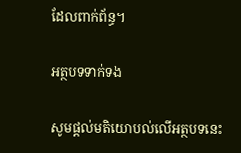ដែលពាក់ព័ន្ធ។

អត្ថបទទាក់ទង

សូមផ្ដល់មតិយោបល់លើអត្ថបទនេះ